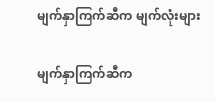မျက်နှာကြက်ဆီက မျက်လုံးများ

မျက်နှာကြက်ဆီက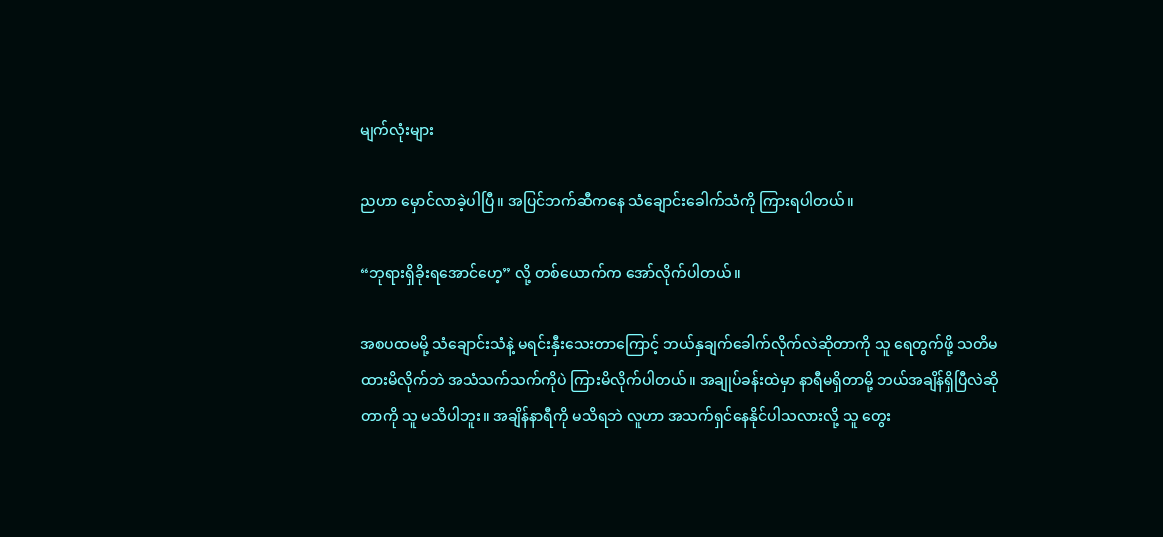မျက်လုံးများ

ညဟာ မှောင်လာခဲ့ပါပြီ။ အပြင်ဘက်ဆီကနေ သံချောင်းခေါက်သံကို ကြားရပါတယ်။

“ဘုရားရှိခိုးရအောင်ဟေ့” လို့ တစ်ယောက်က အော်လိုက်ပါတယ်။

အစပထမမို့ သံချောင်းသံနဲ့ မရင်းနှီးသေးတာကြောင့် ဘယ်နှချက်ခေါက်လိုက်လဲဆိုတာကို သူ ရေတွက်ဖို့ သတိမထားမိလိုက်ဘဲ အသံသက်သက်ကိုပဲ ကြားမိလိုက်ပါတယ်။ အချုပ်ခန်းထဲမှာ နာရီမရှိတာမို့ ဘယ်အချိန်ရှိပြီလဲဆိုတာကို သူ မသိပါဘူး။ အချိန်နာရီကို မသိရဘဲ လူဟာ အသက်ရှင်နေနိုင်ပါသလားလို့ သူ တွေး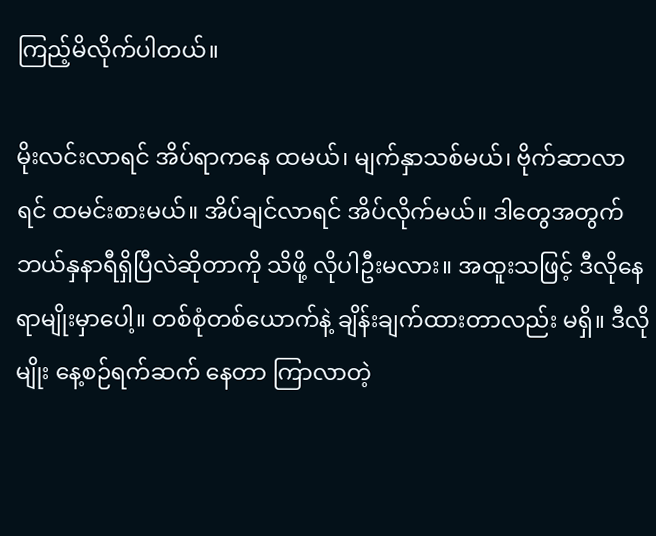ကြည့်မိလိုက်ပါတယ်။

မိုးလင်းလာရင် အိပ်ရာကနေ ထမယ်၊ မျက်နှာသစ်မယ်၊ ဗိုက်ဆာလာရင် ထမင်းစားမယ်။ အိပ်ချင်လာရင် အိပ်လိုက်မယ်။ ဒါတွေအတွက် ဘယ်နှနာရီရှိပြီလဲဆိုတာကို သိဖို့ လိုပါဦးမလား။ အထူးသဖြင့် ဒီလိုနေရာမျိုးမှာပေါ့။ တစ်စုံတစ်ယောက်နဲ့ ချိန်းချက်ထားတာလည်း မရှိ။ ဒီလိုမျိုး နေ့စဉ်ရက်ဆက် နေတာ ကြာလာတဲ့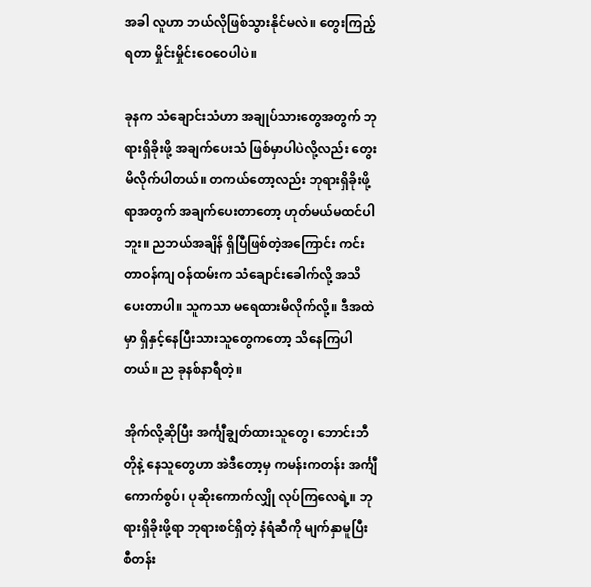အခါ လူဟာ ဘယ်လိုဖြစ်သွားနိုင်မလဲ။ တွေးကြည့်ရတာ မှိုင်းမှိုင်းဝေဝေပါပဲ။

ခုနက သံချောင်းသံဟာ အချုပ်သားတွေအတွက် ဘုရားရှိခိုးဖို့ အချက်ပေးသံ ဖြစ်မှာပါပဲလို့လည်း တွေးမိလိုက်ပါတယ်။ တကယ်တော့လည်း ဘုရားရှိခိုးဖို့ရာအတွက် အချက်ပေးတာတော့ ဟုတ်မယ်မထင်ပါဘူး။ ညဘယ်အချိန် ရှိပြီဖြစ်တဲ့အကြောင်း ကင်းတာဝန်ကျ ဝန်ထမ်းက သံချောင်းခေါက်လို့ အသိပေးတာပါ။ သူကသာ မရေထားမိလိုက်လို့။ ဒီအထဲမှာ ရှိနှင့်နေပြီးသားသူတွေကတော့ သိနေကြပါတယ်။ ည ခုနစ်နာရီတဲ့။

အိုက်လို့ဆိုပြီး အင်္ကျီချွတ်ထားသူတွေ၊ ဘောင်းဘီတိုနဲ့ နေသူတွေဟာ အဲဒီတော့မှ ကမန်းကတန်း အင်္ကျီကောက်စွပ်၊ ပုဆိုးကောက်လျှို လုပ်ကြလေရဲ့။ ဘုရားရှိခိုးဖို့ရာ ဘုရားစင်ရှိတဲ့ နံရံဆီကို မျက်နှာမူပြီး စီတန်း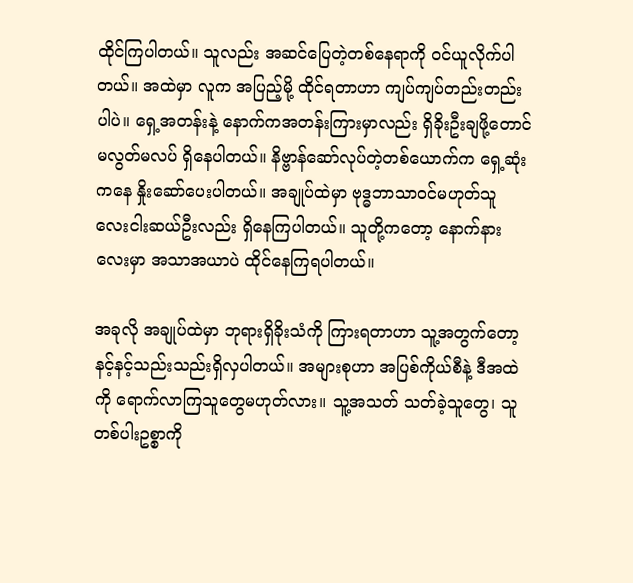ထိုင်ကြပါတယ်။ သူလည်း အဆင်ပြေတဲ့တစ်နေရာကို ဝင်ယူလိုက်ပါတယ်။ အထဲမှာ လူက အပြည့်မို့ ထိုင်ရတာဟာ ကျပ်ကျပ်တည်းတည်းပါပဲ။ ရှေ့အတန်းနဲ့ နောက်ကအတန်းကြားမှာလည်း ရှိခိုးဦးချဖို့တောင် မလွတ်မလပ် ရှိနေပါတယ်။ နိဗ္ဗာန်ဆော်လုပ်တဲ့တစ်ယောက်က ရှေ့ဆုံးကနေ နှိုးဆော်ပေးပါတယ်။ အချုပ်ထဲမှာ ဗုဒ္ဓဘာသာဝင်မဟုတ်သူ လေးငါးဆယ်ဦးလည်း ရှိနေကြပါတယ်။ သူတို့ကတော့ နောက်နားလေးမှာ အသာအယာပဲ ထိုင်နေကြရပါတယ်။

အခုလို အချုပ်ထဲမှာ ဘုရားရှိခိုးသံကို ကြားရတာဟာ သူ့အတွက်တော့ နင့်နင့်သည်းသည်းရှိလှပါတယ်။ အများစုဟာ အပြစ်ကိုယ်စီနဲ့ ဒီအထဲကို ရောက်လာကြသူတွေမဟုတ်လား။ သူ့အသတ် သတ်ခဲ့သူတွေ၊ သူတစ်ပါးဥစ္စာကို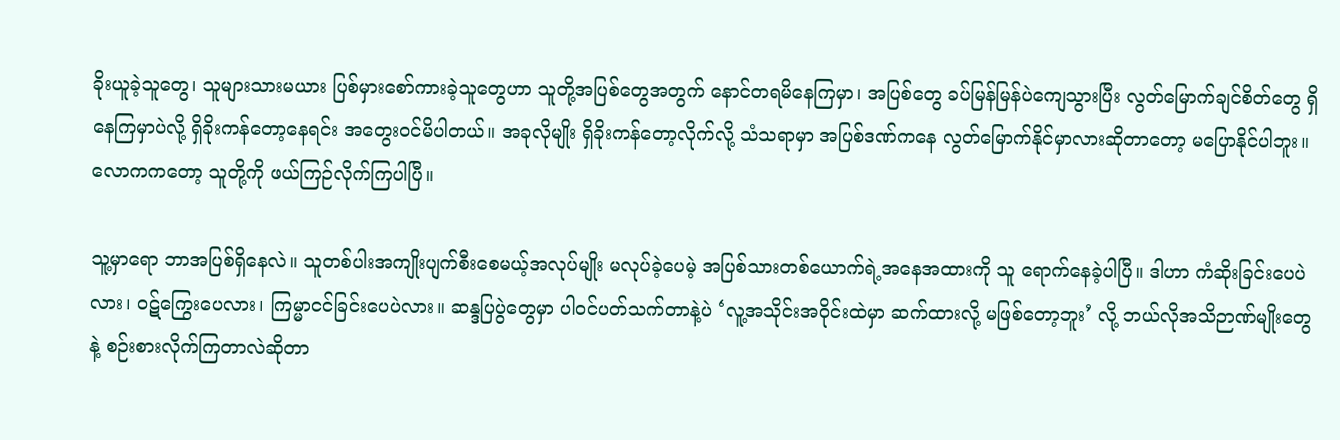ခိုးယူခဲ့သူတွေ၊ သူများသားမယား ပြစ်မှားစော်ကားခဲ့သူတွေဟာ သူတို့အပြစ်တွေအတွက် နောင်တရမိနေကြမှာ၊ အပြစ်တွေ ခပ်မြန်မြန်ပဲကျေသွားပြီး လွတ်မြောက်ချင်စိတ်တွေ ရှိနေကြမှာပဲလို့ ရှိခိုးကန်တော့နေရင်း အတွေးဝင်မိပါတယ်။ အခုလိုမျိုး ရှိခိုးကန်တော့လိုက်လို့ သံသရာမှာ အပြစ်ဒဏ်ကနေ လွတ်မြောက်နိုင်မှာလားဆိုတာတော့ မပြောနိုင်ပါဘူး။ လောကကတော့ သူတို့ကို ဖယ်ကြဉ်လိုက်ကြပါပြီ။

သူ့မှာရော ဘာအပြစ်ရှိနေလဲ။ သူတစ်ပါးအကျိုးပျက်စီးစေမယ့်အလုပ်မျိုး မလုပ်ခဲ့ပေမဲ့ အပြစ်သားတစ်ယောက်ရဲ့အနေအထားကို သူ ရောက်နေခဲ့ပါပြီ။ ဒါဟာ ကံဆိုးခြင်းပေပဲလား၊ ဝဋ်ကြွေးပေလား၊ ကြမ္မာငင်ခြင်းပေပဲလား။ ဆန္ဒပြပွဲတွေမှာ ပါဝင်ပတ်သက်တာနဲ့ပဲ ‘လူ့အသိုင်းအဝိုင်းထဲမှာ ဆက်ထားလို့ မဖြစ်တော့ဘူး’ လို့ ဘယ်လိုအသိဉာဏ်မျိုးတွေနဲ့ စဉ်းစားလိုက်ကြတာလဲဆိုတာ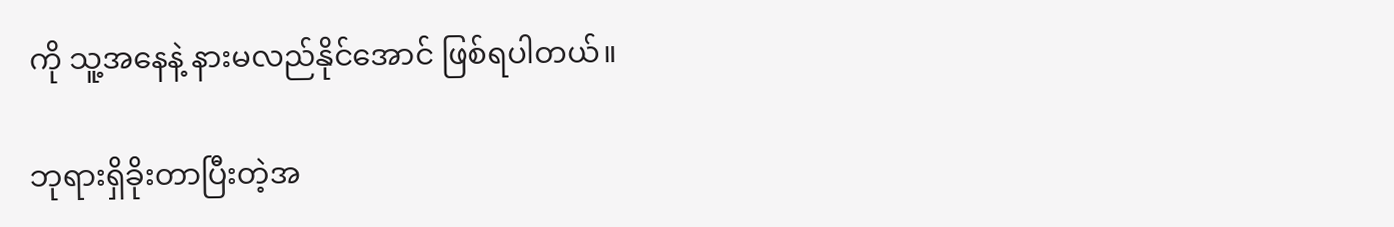ကို သူ့အနေနဲ့ နားမလည်နိုင်အောင် ဖြစ်ရပါတယ်။

ဘုရားရှိခိုးတာပြီးတဲ့အ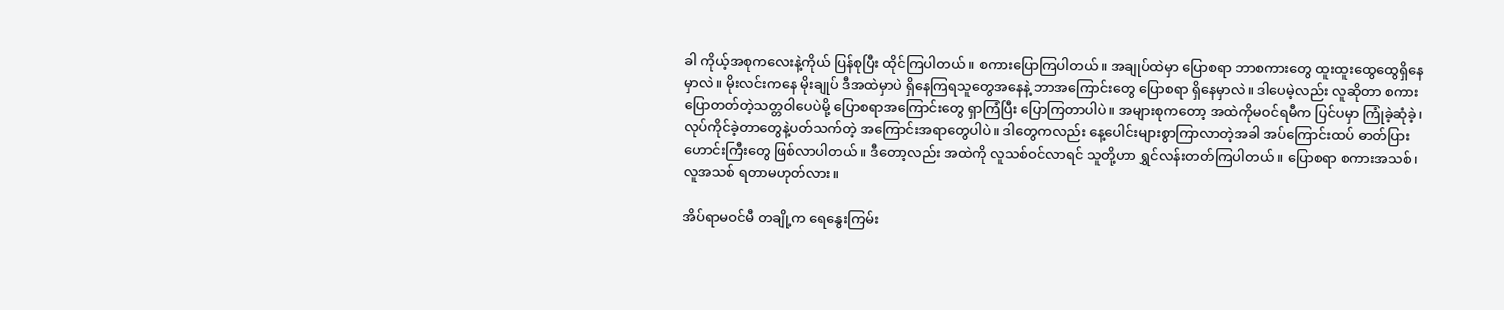ခါ ကိုယ့်အစုကလေးနဲ့ကိုယ် ပြန်စုပြီး ထိုင်ကြပါတယ်။ စကားပြောကြပါတယ်။ အချုပ်ထဲမှာ ပြောစရာ ဘာစကားတွေ ထူးထူးထွေထွေရှိနေမှာလဲ။ မိုးလင်းကနေ မိုးချုပ် ဒီအထဲမှာပဲ ရှိနေကြရသူတွေအနေနဲ့ ဘာအကြောင်းတွေ ပြောစရာ ရှိနေမှာလဲ။ ဒါပေမဲ့လည်း လူဆိုတာ စကားပြောတတ်တဲ့သတ္တဝါပေပဲမို့ ပြောစရာအကြောင်းတွေ ရှာကြံပြီး ပြောကြတာပါပဲ။ အများစုကတော့ အထဲကိုမဝင်ရမီက ပြင်ပမှာ ကြုံခဲ့ဆုံခဲ့၊ လုပ်ကိုင်ခဲ့တာတွေနဲ့ပတ်သက်တဲ့ အကြောင်းအရာတွေပါပဲ။ ဒါတွေကလည်း နေ့ပေါင်းများစွာကြာလာတဲ့အခါ အပ်ကြောင်းထပ် ဓာတ်ပြားဟောင်းကြီးတွေ ဖြစ်လာပါတယ်။ ဒီတော့လည်း အထဲကို လူသစ်ဝင်လာရင် သူတို့ဟာ ရွှင်လန်းတတ်ကြပါတယ်။ ပြောစရာ စကားအသစ်၊ လူအသစ် ရတာမဟုတ်လား။

အိပ်ရာမဝင်မီ တချို့က ရေနွေးကြမ်း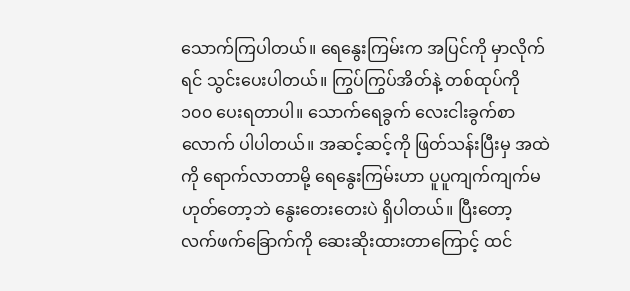သောက်ကြပါတယ်။ ရေနွေးကြမ်းက အပြင်ကို မှာလိုက်ရင် သွင်းပေးပါတယ်။ ကြွပ်ကြွပ်အိတ်နဲ့ တစ်ထုပ်ကို ၁၀၀ ပေးရတာပါ။ သောက်ရေခွက် လေးငါးခွက်စာလောက် ပါပါတယ်။ အဆင့်ဆင့်ကို ဖြတ်သန်းပြီးမှ အထဲကို ရောက်လာတာမို့ ရေနွေးကြမ်းဟာ ပူပူကျက်ကျက်မဟုတ်တော့ဘဲ နွေးတေးတေးပဲ ရှိပါတယ်။ ပြီးတော့ လက်ဖက်ခြောက်ကို ဆေးဆိုးထားတာကြောင့် ထင်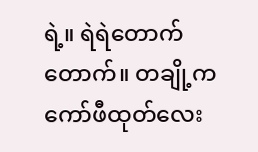ရဲ့။ ရဲရဲတောက်တောက်။ တချို့က ကော်ဖီထုတ်လေး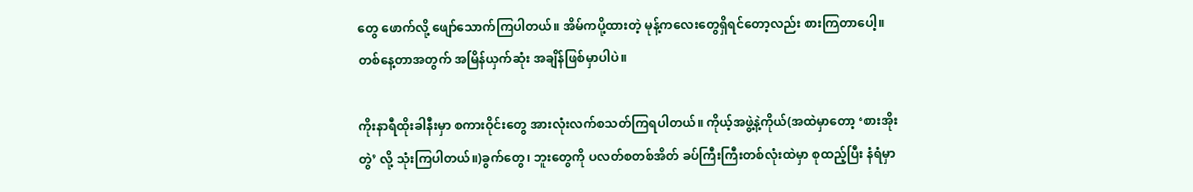တွေ ဖောက်လို့ ဖျော်သောက်ကြပါတယ်။ အိမ်ကပို့ထားတဲ့ မုန့်ကလေးတွေရှိရင်တော့လည်း စားကြတာပေါ့။ တစ်နေ့တာအတွက် အမြိန်ယှက်ဆုံး အချိန်ဖြစ်မှာပါပဲ။

ကိုးနာရီထိုးခါနီးမှာ စကားဝိုင်းတွေ အားလုံးလက်စသတ်ကြရပါတယ်။ ကိုယ့်အဖွဲ့နဲ့ကိုယ်(အထဲမှာတော့ ‘စားအိုးတွဲ’ လို့ သုံးကြပါတယ်။)ခွက်တွေ၊ ဘူးတွေကို ပလတ်စတစ်အိတ် ခပ်ကြီးကြီးတစ်လုံးထဲမှာ စုထည့်ပြီး နံရံမှာ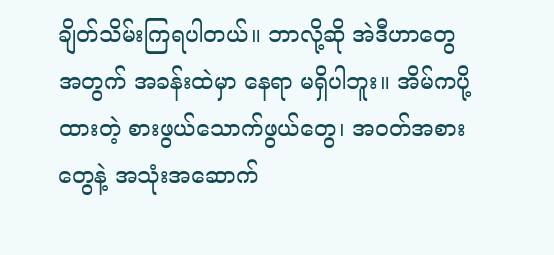ချိတ်သိမ်းကြရပါတယ်။ ဘာလို့ဆို အဲဒီဟာတွေအတွက် အခန်းထဲမှာ နေရာ မရှိပါဘူး။ အိမ်ကပို့ထားတဲ့ စားဖွယ်သောက်ဖွယ်တွေ၊ အဝတ်အစားတွေနဲ့ အသုံးအဆောက်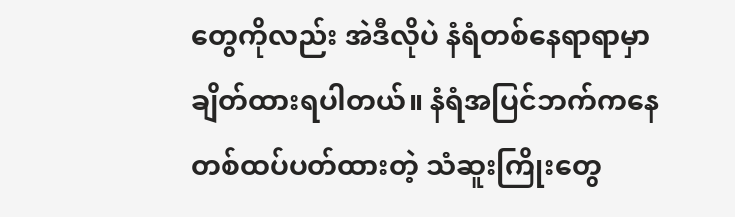တွေကိုလည်း အဲဒီလိုပဲ နံရံတစ်နေရာရာမှာ ချိတ်ထားရပါတယ်။ နံရံအပြင်ဘက်ကနေ တစ်ထပ်ပတ်ထားတဲ့ သံဆူးကြိုးတွေ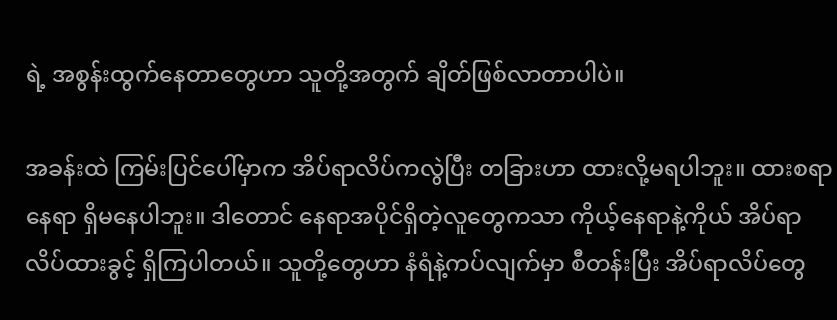ရဲ့ အစွန်းထွက်နေတာတွေဟာ သူတို့အတွက် ချိတ်ဖြစ်လာတာပါပဲ။

အခန်းထဲ ကြမ်းပြင်ပေါ်မှာက အိပ်ရာလိပ်ကလွဲပြီး တခြားဟာ ထားလို့မရပါဘူး။ ထားစရာ နေရာ ရှိမနေပါဘူး။ ဒါတောင် နေရာအပိုင်ရှိတဲ့လူတွေကသာ ကိုယ့်နေရာနဲ့ကိုယ် အိပ်ရာလိပ်ထားခွင့် ရှိကြပါတယ်။ သူတို့တွေဟာ နံရံနဲ့ကပ်လျက်မှာ စီတန်းပြီး အိပ်ရာလိပ်တွေ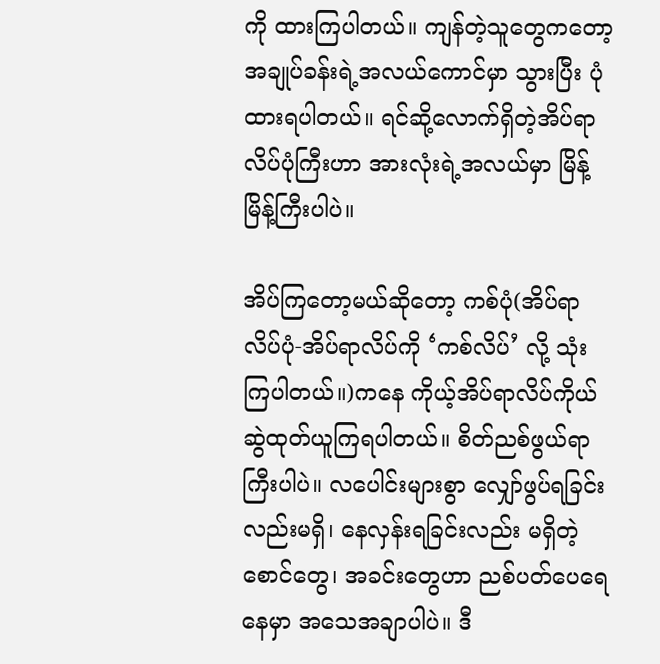ကို ထားကြပါတယ်။ ကျန်တဲ့သူတွေကတော့ အချုပ်ခန်းရဲ့အလယ်ကောင်မှာ သွားပြီး ပုံထားရပါတယ်။ ရင်ဆို့လောက်ရှိတဲ့အိပ်ရာလိပ်ပုံကြီးဟာ အားလုံးရဲ့အလယ်မှာ မြိန့်မြိန့်ကြီးပါပဲ။

အိပ်ကြတော့မယ်ဆိုတော့ ကစ်ပုံ(အိပ်ရာလိပ်ပုံ-အိပ်ရာလိပ်ကို ‘ကစ်လိပ်’ လို့ သုံးကြပါတယ်။)ကနေ ကိုယ့်အိပ်ရာလိပ်ကိုယ် ဆွဲထုတ်ယူကြရပါတယ်။ စိတ်ညစ်ဖွယ်ရာကြီးပါပဲ။ လပေါင်းများစွာ လျှော်ဖွပ်ရခြင်းလည်းမရှိ၊ နေလှန်းရခြင်းလည်း မရှိတဲ့ စောင်တွေ၊ အခင်းတွေဟာ ညစ်ပတ်ပေရေနေမှာ အသေအချာပါပဲ။ ဒီ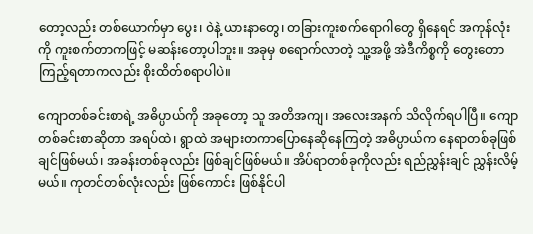တော့လည်း တစ်ယောက်မှာ ပွေး၊ ဝဲနဲ့ ယားနာတွေ၊ တခြားကူးစက်ရောဂါတွေ ရှိနေရင် အကုန်လုံးကို ကူးစက်တာကဖြင့် မဆန်းတော့ပါဘူး။ အခုမှ စရောက်လာတဲ့ သူ့အဖို့ အဲဒီကိစ္စကို တွေးတောကြည့်ရတာကလည်း စိုးထိတ်စရာပါပဲ။

ကျောတစ်ခင်းစာရဲ့ အဓိပ္ပာယ်ကို အခုတော့ သူ အတိအကျ၊ အလေးအနက် သိလိုက်ရပါပြီ။ ကျောတစ်ခင်းစာဆိုတာ အရပ်ထဲ၊ ရွာထဲ အများတကာပြောနေဆိုနေကြတဲ့ အဓိပ္ပာယ်က နေရာတစ်ခုဖြစ်ချင်ဖြစ်မယ်၊ အခန်းတစ်ခုလည်း ဖြစ်ချင်ဖြစ်မယ်။ အိပ်ရာတစ်ခုကိုလည်း ရည်ညွှန်းချင် ညွှန်းလိမ့်မယ်။ ကုတင်တစ်လုံးလည်း ဖြစ်ကောင်း ဖြစ်နိုင်ပါ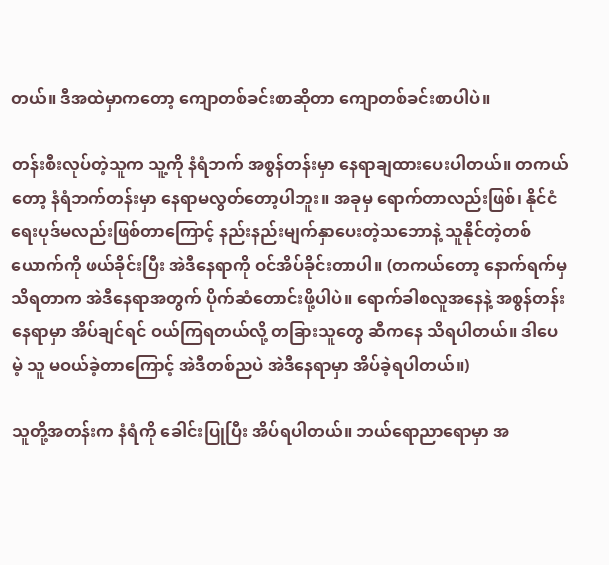တယ်။ ဒီအထဲမှာကတော့ ကျောတစ်ခင်းစာဆိုတာ ကျောတစ်ခင်းစာပါပဲ။

တန်းစီးလုပ်တဲ့သူက သူ့ကို နံရံဘက် အစွန်တန်းမှာ နေရာချထားပေးပါတယ်။ တကယ်တော့ နံရံဘက်တန်းမှာ နေရာမလွတ်တော့ပါဘူး။ အခုမှ ရောက်တာလည်းဖြစ်၊ နိုင်ငံရေးပုဒ်မလည်းဖြစ်တာကြောင့် နည်းနည်းမျက်နှာပေးတဲ့သဘောနဲ့ သူနိုင်တဲ့တစ်ယောက်ကို ဖယ်ခိုင်းပြီး အဲဒီနေရာကို ဝင်အိပ်ခိုင်းတာပါ။ (တကယ်တော့ နောက်ရက်မှ သိရတာက အဲဒီနေရာအတွက် ပိုက်ဆံတောင်းဖို့ပါပဲ။ ရောက်ခါစလူအနေနဲ့ အစွန်တန်းနေရာမှာ အိပ်ချင်ရင် ဝယ်ကြရတယ်လို့ တခြားသူတွေ ဆီကနေ သိရပါတယ်။ ဒါပေမဲ့ သူ မဝယ်ခဲ့တာကြောင့် အဲဒီတစ်ညပဲ အဲဒီနေရာမှာ အိပ်ခဲ့ရပါတယ်။)

သူတို့အတန်းက နံရံကို ခေါင်းပြုပြီး အိပ်ရပါတယ်။ ဘယ်ရောညာရောမှာ အ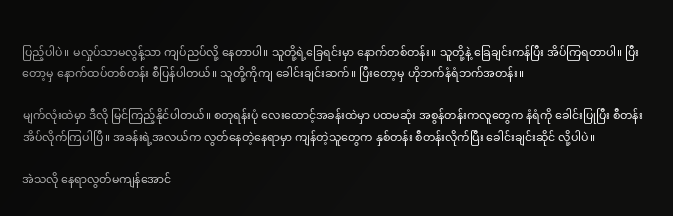ပြည့်ပါပဲ။ မလှုပ်သာမလွန့်သာ ကျပ်ညပ်လို့ နေတာပါ။ သူတို့ရဲ့ခြေရင်းမှာ နောက်တစ်တန်း။ သူတို့နဲ့ ခြေချင်းကန်ပြီး အိပ်ကြရတာပါ။ ပြီးတော့မှ နောက်ထပ်တစ်တန်း စီပြန်ပါတယ်။ သူတို့ကိုကျ ခေါင်းချင်းဆက်။ ပြီးတော့မှ ဟိုဘက်နံရံဘက်အတန်း။

မျက်လုံးထဲမှာ ဒီလို မြင်ကြည့်နိုင်ပါတယ်။ စတုရန်းပုံ လေးထောင့်အခန်းထဲမှာ ပထမဆုံး အစွန်တန်းကလူတွေက နံရံကို ခေါင်းပြုပြီး စီတန်းအိပ်လိုက်ကြပါပြီ။ အခန်းရဲ့အလယ်က လွတ်နေတဲ့နေရာမှာ ကျန်တဲ့သူတွေက နှစ်တန်း စီတန်းလိုက်ပြီး ခေါင်းချင်းဆိုင် လို့ပါပဲ။

အဲသလို နေရာလွတ်မကျန်အောင်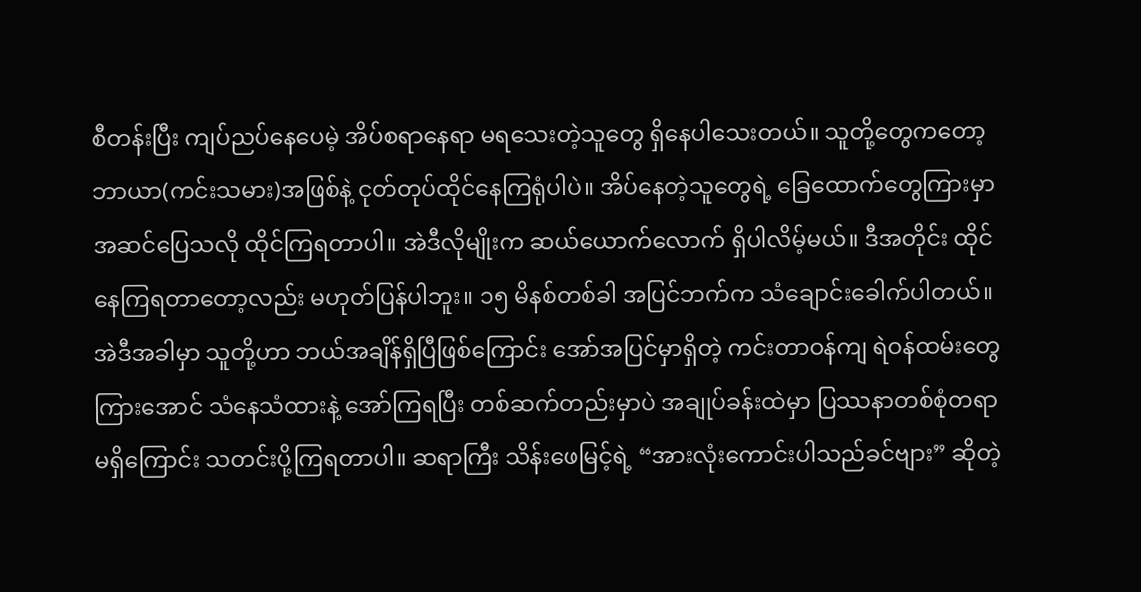စီတန်းပြီး ကျပ်ညပ်နေပေမဲ့ အိပ်စရာနေရာ မရသေးတဲ့သူတွေ ရှိနေပါသေးတယ်။ သူတို့တွေကတော့ ဘာယာ(ကင်းသမား)အဖြစ်နဲ့ ငုတ်တုပ်ထိုင်နေကြရုံပါပဲ။ အိပ်နေတဲ့သူတွေရဲ့ ခြေထောက်တွေကြားမှာ အဆင်ပြေသလို ထိုင်ကြရတာပါ။ အဲဒီလိုမျိုးက ဆယ်ယောက်လောက် ရှိပါလိမ့်မယ်။ ဒီအတိုင်း ထိုင်နေကြရတာတော့လည်း မဟုတ်ပြန်ပါဘူး။ ၁၅ မိနစ်တစ်ခါ အပြင်ဘက်က သံချောင်းခေါက်ပါတယ်။ အဲဒီအခါမှာ သူတို့ဟာ ဘယ်အချိန်ရှိပြီဖြစ်ကြောင်း အော်အပြင်မှာရှိတဲ့ ကင်းတာဝန်ကျ ရဲဝန်ထမ်းတွေ ကြားအောင် သံနေသံထားနဲ့ အော်ကြရပြီး တစ်ဆက်တည်းမှာပဲ အချုပ်ခန်းထဲမှာ ပြဿနာတစ်စုံတရာမရှိကြောင်း သတင်းပို့ကြရတာပါ။ ဆရာကြီး သိန်းဖေမြင့်ရဲ့ “အားလုံးကောင်းပါသည်ခင်ဗျား” ဆိုတဲ့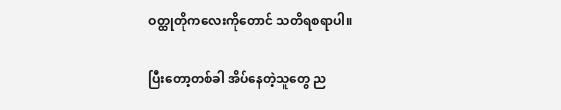ဝတ္ထုတိုကလေးကိုတောင် သတိရစရာပါ။

ပြီးတော့တစ်ခါ အိပ်နေတဲ့သူတွေ ည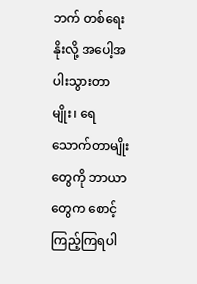ဘက် တစ်ရေးနိုးလို့ အပေါ့အပါးသွားတာမျိုး၊ ရေသောက်တာမျိုးတွေကို ဘာယာတွေက စောင့်ကြည့်ကြရပါ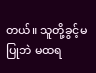တယ်။ သူတို့ခွင့်မပြုဘဲ မထရ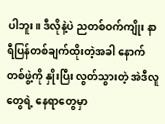ပါဘူး။ ဒီလိုနဲ့ပဲ ညတစ်ဝက်ကျိုး နာရီပြန်တစ်ချက်ထိုးတဲ့အခါ နောက်တစ်ဖွဲ့ကို နှိုးပြီး လွတ်သွားတဲ့ အဲဒီလူတွေရဲ့ နေရာတွေမှာ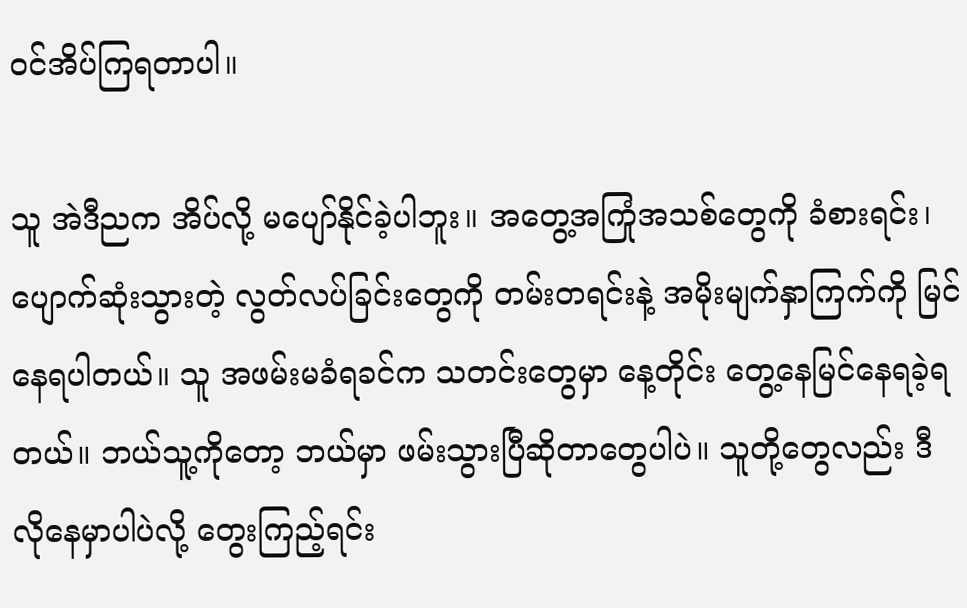ဝင်အိပ်ကြရတာပါ။

သူ အဲဒီညက အိပ်လို့ မပျော်နိုင်ခဲ့ပါဘူး။ အတွေ့အကြုံအသစ်တွေကို ခံစားရင်း၊ ပျောက်ဆုံးသွားတဲ့ လွတ်လပ်ခြင်းတွေကို တမ်းတရင်းနဲ့ အမိုးမျက်နှာကြက်ကို မြင်နေရပါတယ်။ သူ အဖမ်းမခံရခင်က သတင်းတွေမှာ နေ့တိုင်း တွေ့နေမြင်နေရခဲ့ရတယ်။ ဘယ်သူ့ကိုတော့ ဘယ်မှာ ဖမ်းသွားပြီဆိုတာတွေပါပဲ။ သူတို့တွေလည်း ဒီလိုနေမှာပါပဲလို့ တွေးကြည့်ရင်း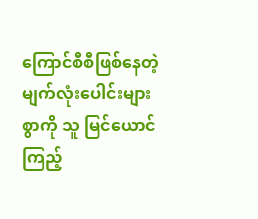ကြောင်စီစီဖြစ်နေတဲ့ မျက်လုံးပေါင်းများစွာကို သူ မြင်ယောင်ကြည့်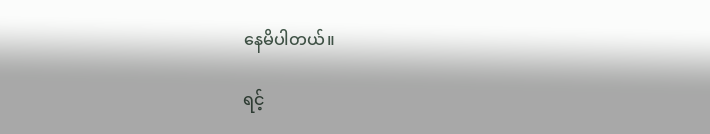နေမိပါတယ်။

ရင့်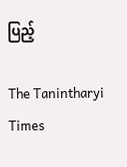ပြည့်

The Tanintharyi Times